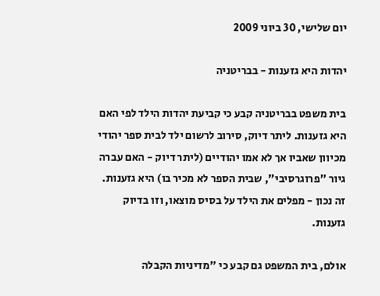יום שלישי, 30 ביוני 2009

יהדות היא גזענות - בבריטניה

בית משפט בבריטניה קבע כי קביעת יהדות הילד לפי האם היא גזענות. ליתר דיוק, סירוב לרשום ילד לבית ספר יהודי מכיוון שאביו אך לא אמו יהודיים (ליתר דיוק - האם עברה גיור "פרוגרסיבי", שבית הספר לא מכיר בו) היא גזענות. זה נכון - מפלים את הילד על בסיס מוצאו, וזו בדיוק גזענות.

אולם, בית המשפט גם קבע כי "מדיניות הקבלה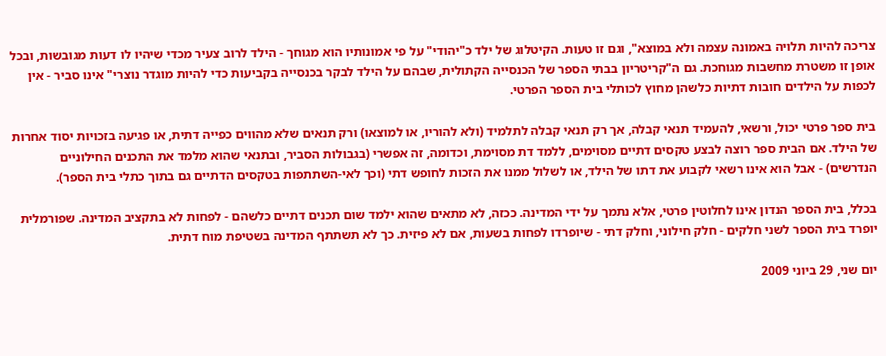צריכה להיות תלויה באמונה עצמה ולא במוצא", וגם זו טעות. הקיטלוג של ילד כ"יהודי" על פי אמונותיו הוא מגוחך - הילד לרוב צעיר מכדי שיהיו לו דעות מגובשות, ובכל אופן זו משטרת מחשבות מגוחכת. גם ה"קריטריון בבתי הספר של הכנסייה הקתולית, שבהם על הילד לבקר בכנסייה בקביעות כדי להיות מוגדר נוצרי" אינו סביר - אין לכפות על הילדים חובות דתיות כלשהן מחוץ לכותלי בית הספר הפרטי.

בית ספר פרטי יכול, ורשאי, להעמיד תנאי קבלה, אך רק תנאי קבלה לתלמיד (ולא להוריו, או למוצאו) ורק תנאים שלא מהווים כפייה דתית, או פגיעה בזכויות יסוד אחרות של הילד. אם הבית ספר רוצה לבצע טקסים דתיים מסוימים, ללמד דת מסוימת, וכדומה, זה אפשרי (בגבולות הסביר, ובתנאי שהוא מלמד את התכנים החילוניים הנדרשים) - אבל הוא אינו רשאי לקבוע את דתו של הילד, או לשלול ממנו את הזכות לחופש דתי (וכך לאי-השתתפות בטקסים הדתיים גם בתוך כתלי בית הספר).

בכלל, בית הספר הנדון אינו לחלוטין פרטי, אלא נתמך על ידי המדינה. ככזה, לא מתאים שהוא ילמד שום תכנים דתיים כלשהם - לפחות לא בתקציב המדינה. שפורמלית יופרד בית הספר לשני חלקים - חלק חילוני, וחלק דתי - שיופרדו לפחות בשעות, אם לא פיזית. כך לא תשתתף המדינה בשטיפת מוח דתית.

יום שני, 29 ביוני 2009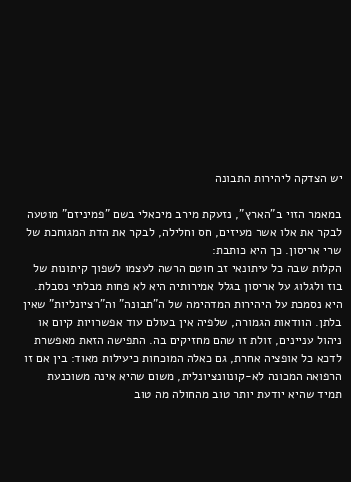יש הצדקה ליהירות התבונה

במאמר הזוי ב"הארץ", נזעקת מירב מיכאלי בשם "פמיניזם" מוטעה לבקר את אלו אשר מעיזים, חס וחלילה, לבקר את הדת המגוחכת של שרי אריסון. כך היא כותבת:
הקלות שבה כל עיתונאי זב חוטם הרשה לעצמו לשפוך קיתונות של בוז ולגלוג על אריסון בגלל אמירותיה היא לא פחות מבלתי נסבלת. היא נסמכת על היהירות המדהימה של ה"תבונה" וה"רציונליות" שאין בלתן. הוודאות הגמורה, שלפיה אין בעולם עוד אפשרויות קיום או ניהול עניינים, זולת זו שהם מחזיקים בה. התפישה הזאת מאפשרת לדכא כל אופציה אחרת, גם כאלה המוכחות כיעילות מאוד: בין אם זו הרפואה המכונה לא-קונוונציונלית, משום שהיא אינה משוכנעת תמיד שהיא יודעת יותר טוב מהחולה מה טוב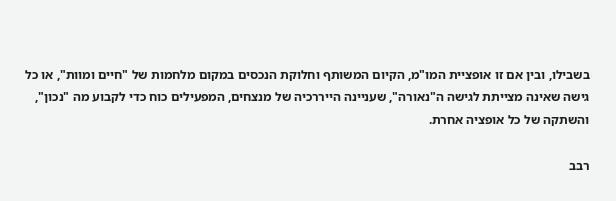בשבילו, ובין אם זו אופציית המו"מ, הקיום המשותף וחלוקת הנכסים במקום מלחמות של "חיים ומוות", או כל גישה שאינה מצייתת לגישה ה"נאורה", שעניינה הייררכיה של מנצחים, המפעילים כוח כדי לקבוע מה "נכון", והשתקה של כל אופציה אחרת.

רבב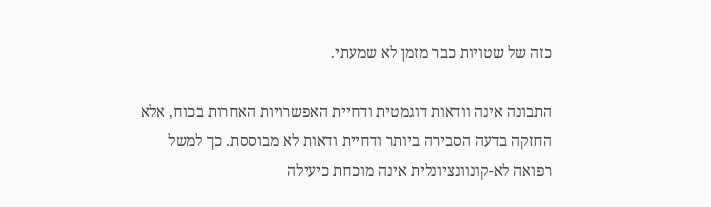כזה של שטויות כבר מזמן לא שמעתי.

התבונה אינה וודאות דוגמטית ודחיית האפשרויות האחרות בכוח, אלא החזקה בדעה הסבירה ביותר ודחיית ודאות לא מבוססת. כך למשל רפואה לא-קונוונציונלית אינה מוכחת כיעילה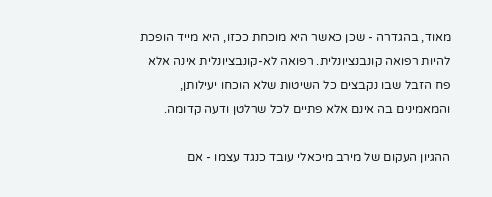מאוד, בהגדרה - שכן כאשר היא מוכחת ככזו, היא מייד הופכת להיות רפואה קונבנציונלית. רפואה לא-קונבציונלית אינה אלא פח הזבל שבו נקבצים כל השיטות שלא הוכחו יעילותן, והמאמינים בה אינם אלא פתיים לכל שרלטן ודעה קדומה.

ההגיון העקום של מירב מיכאלי עובד כנגד עצמו - אם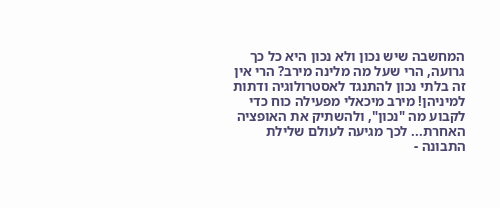המחשבה שיש נכון ולא נכון היא כל כך גרועה, הרי שעל מה מלינה מירב? הרי אין זה בלתי נכון להתנגד לאסטרולוגיה ודתות למיניהן! מירב מיכאלי מפעילה כוח כדי לקבוע מה "נכון", ולהשתיק את האופציה האחרת... לכך מגיעה לעולם שלילת התבונה -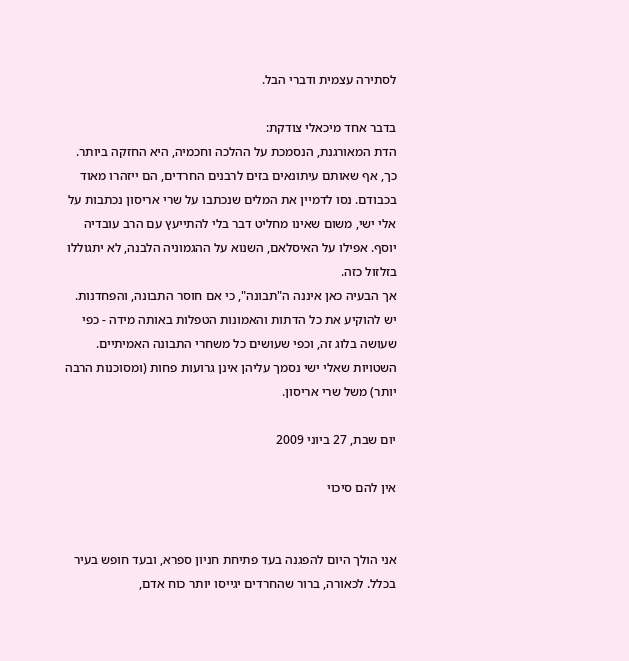לסתירה עצמית ודברי הבל.

בדבר אחד מיכאלי צודקת:
הדת המאורגנת, הנסמכת על ההלכה וחכמיה, היא החזקה ביותר. כך, אף שאותם עיתונאים בזים לרבנים החרדים, הם ייזהרו מאוד בכבודם. נסו לדמיין את המלים שנכתבו על שרי אריסון נכתבות על אלי ישי, משום שאינו מחליט דבר בלי להתייעץ עם הרב עובדיה יוסף. אפילו על האיסלאם, השנוא על ההגמוניה הלבנה, לא יתגוללו בזלזול כזה.
אך הבעיה כאן איננה ה"תבונה", כי אם חוסר התבונה, והפחדנות. יש להוקיע את כל הדתות והאמונות הטפלות באותה מידה - כפי שעושה בלוג זה, וכפי שעושים כל משחרי התבונה האמיתיים. השטויות שאלי ישי נסמך עליהן אינן גרועות פחות (ומסוכנות הרבה יותר) משל שרי אריסון.

יום שבת, 27 ביוני 2009

אין להם סיכוי


אני הולך היום להפגנה בעד פתיחת חניון ספרא, ובעד חופש בעיר בכלל. לכאורה, ברור שהחרדים יגייסו יותר כוח אדם,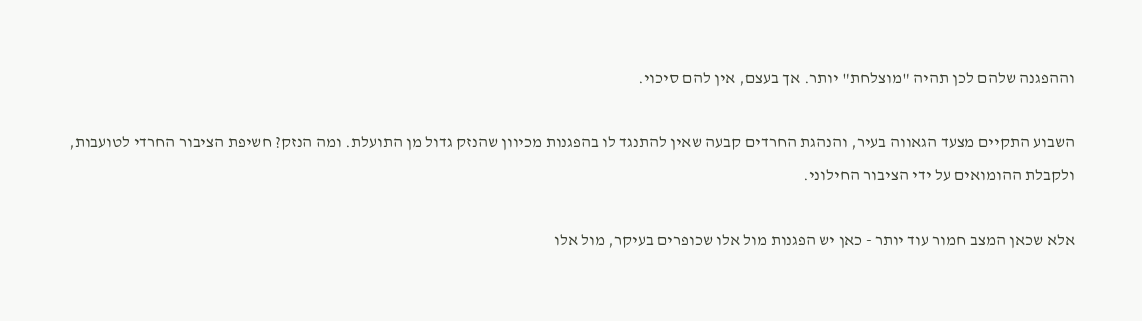וההפגנה שלהם לכן תהיה "מוצלחת" יותר. אך בעצם, אין להם סיכוי.

השבוע התקיים מצעד הגאווה בעיר, והנהגת החרדים קבעה שאין להתנגד לו בהפגנות מכיוון שהנזק גדול מן התועלת. ומה הנזק? חשיפת הציבור החרדי לטועבות, ולקבלת ההומואים על ידי הציבור החילוני.

אלא שכאן המצב חמור עוד יותר - כאן יש הפגנות מול אלו שכופרים בעיקר, מול אלו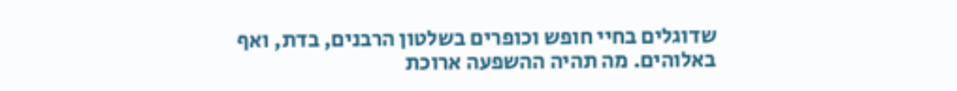שדוגלים בחיי חופש וכופרים בשלטון הרבנים, בדת, ואף באלוהים. מה תהיה ההשפעה ארוכת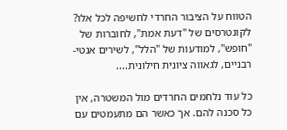הטווח על הציבור החרדי לחשיפה לכל אלו? לקונטרסים של "דעת אמת", לחוברות של "חופש", למודעות של "הלל", לשירים אנטי-רבניים, לגאווה ציונית חילונית....

כל עוד נלחמים החרדים מול המשטרה, אין כל סכנה להם. אך כאשר הם מתעמטים עם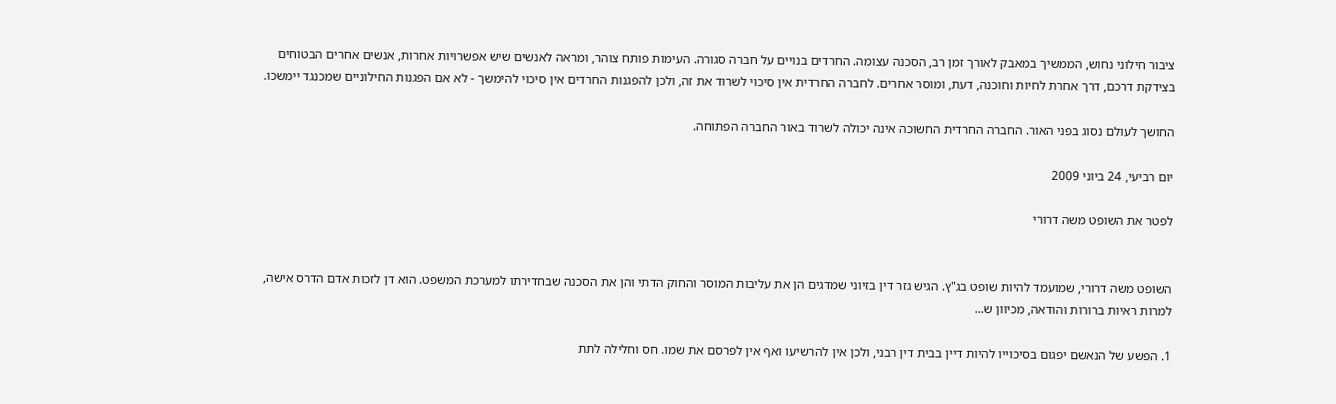ציבור חילוני נחוש, הממשיך במאבק לאורך זמן רב, הסכנה עצומה. החרדים בנויים על חברה סגורה. העימות פותח צוהר, ומראה לאנשים שיש אפשרויות אחרות, אנשים אחרים הבטוחים בצידקת דרכם, דרך אחרת לחיות וחוכנה, דעת, ומוסר אחרים. לחברה החרדית אין סיכוי לשרוד את זה, ולכן להפגנות החרדים אין סיכוי להימשך - לא אם הפגנות החילוניים שמכנגד יימשכו.

החושך לעולם נסוג בפני האור. החברה החרדית החשוכה אינה יכולה לשרוד באור החברה הפתוחה.

יום רביעי, 24 ביוני 2009

לפטר את השופט משה דרורי


השופט משה דרורי, שמועמד להיות שופט בג"ץ. הגיש גזר דין בזיוני שמדגים הן את עליבות המוסר והחוק הדתי והן את הסכנה שבחדירתו למערכת המשפט. הוא דן לזכות אדם הדרס אישה, למרות ראיות ברורות והודאה, מכיוון ש...

1. הפשע של הנאשם יפגום בסיכוייו להיות דיין בבית דין רבני, ולכן אין להרשיעו ואף אין לפרסם את שמו. חס וחלילה לתת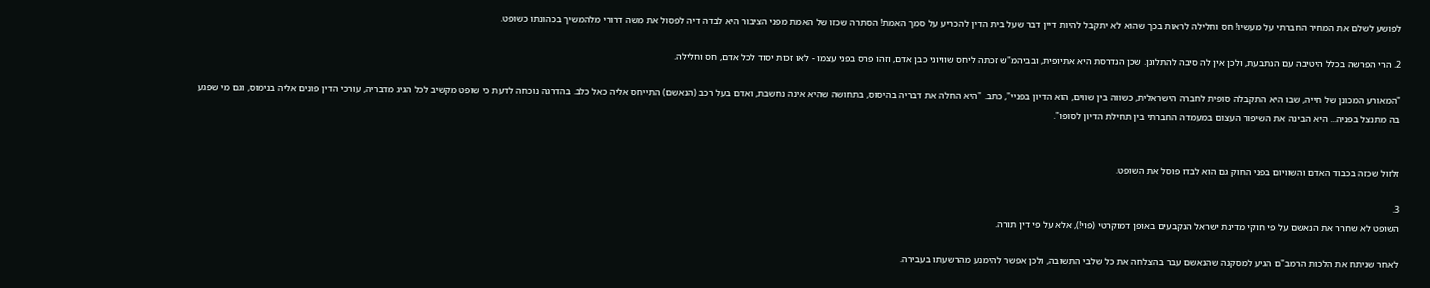לפושע לשלם את המחיר החברתי על מעשיו! חס וחלילה לראות בכך שהוא לא יתקבל להיות דיין דבר שעל בית הדין להכריע על סמך האמת! הסתרה שכזו של האמת מפני הציבור היא לבדה דיה לפסול את משה דרורי מלהמשיך בכהונתו כשופט.

2. הרי הפרשה בכלל היטיבה עם הנתבעת, ולכן אין לה סיבה להתלונן. שכן הנדרסת היא אתיופית, ובביהמ"ש זכתה ליחס שוויוני כבן אדם, וזהו פרס בפני עצמו - לאו זכות יסוד לכל אדם, חס וחלילה.

"המאורע המכונן של חייה, שבו היא התקבלה סופית לחברה הישראלית, כשווה בין שווים, הוא הדיון בפניי", כתב. "היא החלה את דבריה בהיסוס, בתחושה שהיא אינה נחשבת, ואדם בעל רכב (הנאשם) התייחס אליה כאל כלב. בהדרגה נוכחה לדעת כי שופט מקשיב לכל הגיג מדבריה, עורכי הדין פונים אליה בנימוס, וגם מי שפגע בה מתנצל בפניה... היא הבינה את השיפור העצום במעמדה החברתי בין תחילת הדיון לסופו".


זלזול שכזה בכבוד האדם והשוויום בפני החוק גם הוא לבדו פוסל את השופט.

3.
השופט לא שחרר את הנאשם על פי חוקי מדינת ישראל הנקבעים באופן דמוקרטי (פוי!), אלא על פי דין תורה.

לאחר שניתח את הלכות הרמב"ם הגיע למסקנה שהנאשם עבר בהצלחה את כל שלבי התשובה, ולכן אפשר להימנע מהרשעתו בעבירה.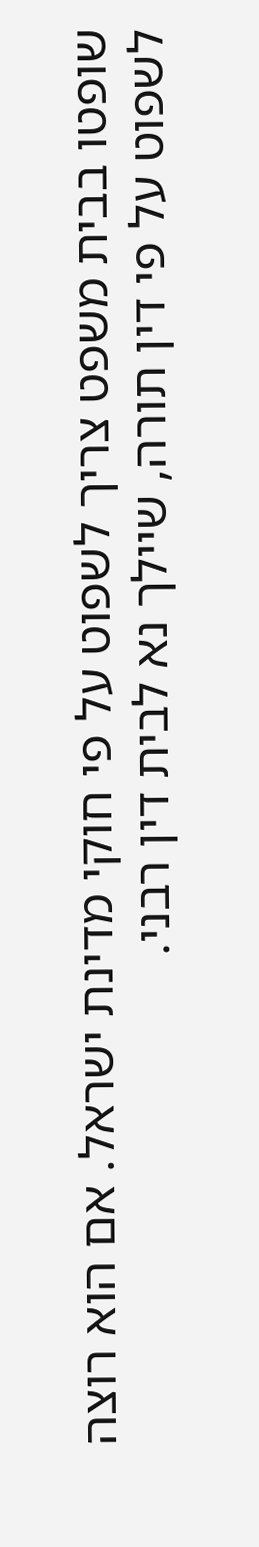שופטו בבית משפט צריך לשפוט על פי חוקי מדינת ישראל. אם הוא רוצה לשפוט על פי דין תורה, שיילך נא לבית דין רבני.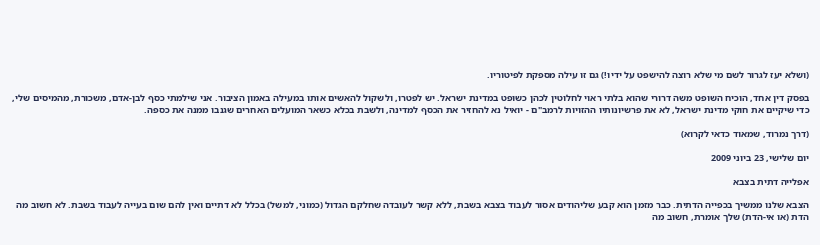(ושלא יעז לגרור לשם מי שלא רוצה להישפט על ידיו!) גם זו עילה מספקת לפיטוריו.

בפסק דין אחד, הוכיח השופט משה דרורי שהוא בלתי ראוי לחלוטין לכהן כשופט במדינת ישראל. יש לפטרו, ולשקול להאשים אותו במעילה באמון הציבור. אני שילמתי כסף לבן-אדם, משכורת, מהמיסים שלי, כדי שיקיים את חוקי מדינת ישראל, לא את פרשיונותיו ההזויות לרמב"ם - יואיל נא להחזיר את הכסף למדינה, ולשבת בכלא כשאר המועלים האחרים שגנבו ממנה את כספה.

(דרך נמרוד, שמאוד כדאי לקרוא)

יום שלישי, 23 ביוני 2009

אפלייה דתית בצבא

הצבא שלנו ממשיך בכפייה הדתית. כבר מזמן הוא קבע שליהודים אסור לעבוד בצבא בשבת, ללא קשר לעובדה שחלקם הגדול (כמוני, למשל) בכלל לא דתיים ואין להם שום בעייה לעבוד בשבת. לא חשוב מה הדת (או אי-הדת) שלך אומרת, חשוב מה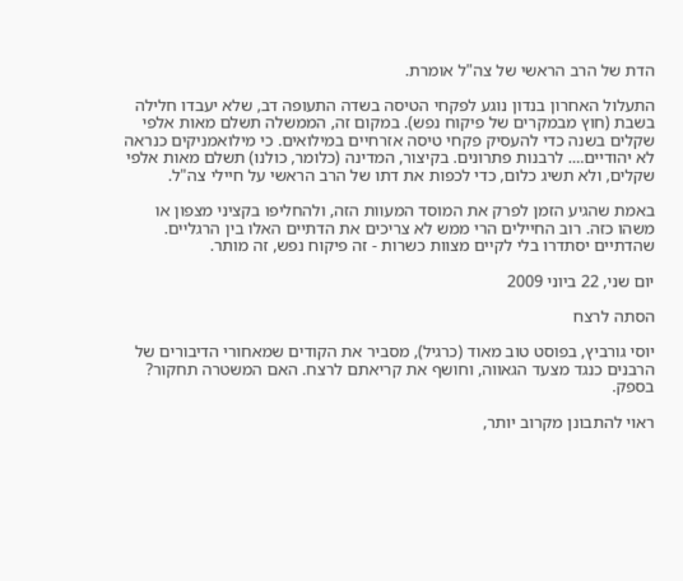הדת של הרב הראשי של צה"ל אומרת.

התעלול האחרון בנדון נוגע לפקחי הטיסה בשדה התעופה דב, שלא יעבדו חלילה בשבת (חוץ מבמקרים של פיקוח נפש). במקום זה, הממשלה תשלם מאות אלפי שקלים בשנה כדי להעסיק פקחי טיסה אזרחיים במילואים. כי מילואמניקים כנראה לא יהודיים.... לרבנות פתרונים. בקיצור, המדינה (כלומר, כולנו) תשלם מאות אלפי שקלים, ולא תשיג כלום, כדי לכפות את דתו של הרב הראשי על חיילי צה"ל.

באמת שהגיע הזמן לפרק את המוסד המעוות הזה, ולהחליפו בקציני מצפון או משהו כזה. רוב החיילים הרי ממש לא צריכים את הדתיים האלו בין הרגליים. שהדתיים יסתדרו בלי לקיים מצוות כשרות - זה פיקוח נפש, זה מותר.

יום שני, 22 ביוני 2009

הסתה לרצח

יוסי גורביץ, בפוסט טוב מאוד (כרגיל), מסביר את הקודים שמאחורי הדיבורים של הרבנים כנגד מצעד הגאווה, וחושף את קריאתם לרצח. האם המשטרה תחקור? בספק.

ראוי להתבונן מקרוב יותר,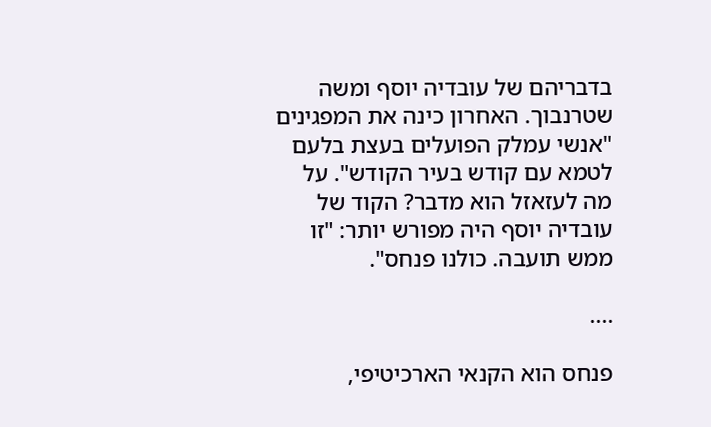בדבריהם של עובדיה יוסף ומשה שטרנבוך. האחרון כינה את המפגינים "אנשי עמלק הפועלים בעצת בלעם לטמא עם קודש בעיר הקודש". על מה לעזאזל הוא מדבר? הקוד של עובדיה יוסף היה מפורש יותר: "זו ממש תועבה. כולנו פנחס".

....

פנחס הוא הקנאי הארכיטיפי,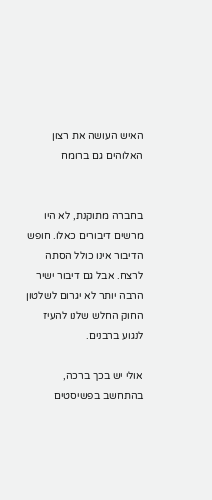האיש העושה את רצון האלוהים גם ברומח


בחברה מתוקנת, לא היו מרשים דיבורים כאלו. חופש הדיבור אינו כולל הסתה לרצח. אבל גם דיבור ישיר הרבה יותר לא יגרום לשלטון החוק החלש שלנו להעיז לנגוע ברבנים.

אולי יש בכך ברכה, בהתחשב בפשיסטים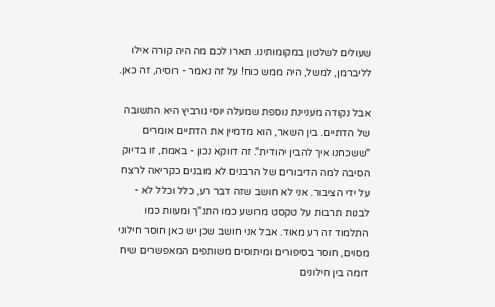שעולים לשלטון במקומותינו. תארו לכם מה היה קורה אילו לליברמן, למשל, היה ממש כוח! על זה נאמר - רוסיה, זה כאן.

אבל נקודה מעניינת נוספת שמעלה יוסי גורביץ היא התשובה של הדתיים. בין השאר, הוא מדמיין את הדתיים אומרים "ששכחנו איך להבין יהודית". זה דווקא נכון - באמת, זו בדיוק הסיבה למה הדיבורים של הרבנים לא מובנים כקריאה לרצח על ידי הציבור. אני לא חושב שזה דבר רע, כלל וכלל לא - לבנות תרבות על טקסט מרושע כמו התנ"ך ומעוות כמו התלמוד זה רע מאוד. אבל אני חושב שכן יש כאן חוסר חילוני מסוים, חוסר בסיפורים ומיתוסים משותפים המאפשרים שיח דומה בין חילונים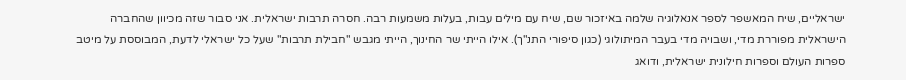ישראליים, שיח המאשפר לספר אנאלוגיה שלמה באיזכור שם, שיח עם מילים עבות, בעלות משמעות רבה. חסרה תרבות ישראלית. אני סבור שזה מכיוון שהחברה הישראלית מפוררת מדי, ושבויה מדי בעבר המיתולוגי (כגון סיפורי התנ"ך). אילו הייתי שר החינוך, הייתי מגבש "חבילת תרבות" שעל כל ישראלי לדעת, המבוססת על מיטב ספרות העולם וספרות חילונית ישראלית, ודואג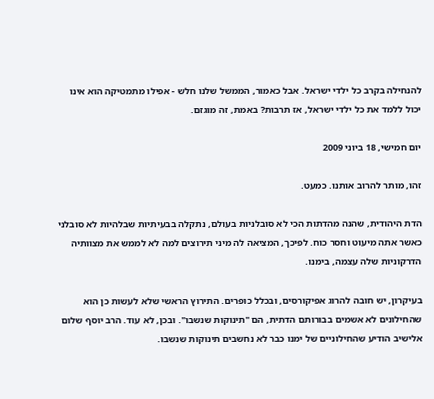להנחילה בקרב כל ילדי ישראל. אבל כאמור, הממשל שלנו חלש - אפילו מתמטיקה הוא אינו יכול ללמד את כל ילדי ישראל, אז תרבות? באמת, זה מוגזם.

יום חמישי, 18 ביוני 2009

זהו, מותר להרוב אותנו. כמעט.

הדת היהודית, שהנה מהדתות הכי לא סובלניות בעולם, נתקלה בבעיתיות שבלהיות לא סובלני כאשר אתה מיעוט וחסר כוח. לפיכך, המציאה לה מיני תירוצים למה לא לממש את מצוותיה הדרקוניות שלה עצמה, בימנו.

בעיקרון, יש חובה להרוג אפיקורסים, ובכלל כופרים. התירוץ הראשי שלא לעשות כן הוא שהחילונים לא אשמים בבורותם הדתית, הם "תינוקות שנשבו". ובכן, לא עוד. הרב יוסף שלום אלישיב הודיע שהחילוניים של ימנו כבר לא נחשבים תינוקות שנשבו.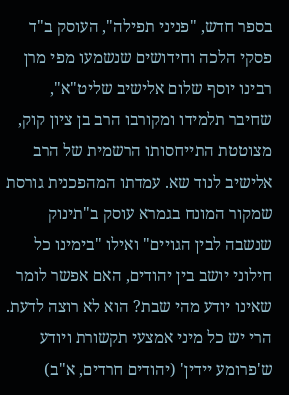בספר חדש, "פניני תפילה", העוסק ב"ד פסקי הלכה וחידושים שנשמעו מפי מרן רבינו יוסף שלום אלישיב שליט"א", שחיבר תלמידו ומקורבו הרב בן ציון קוק, מצוטטת התייחסותו הרשמית של הרב אלישיב לנוד שא. עמדתו המהפכנית גורסת שמקור המונח בגמרא עוסק ב"תינוק שנשבה לבין הגויים" ואילו "בימינו כל חילוני יושב בין יהודים, האם אפשר לומר שאינו יודע מהי שבת? הוא לא רוצה לדעת. הרי יש כל מיני אמצעי תקשורת ויודע ש'פרומע יידין' (יהודים חרדים, א"ב)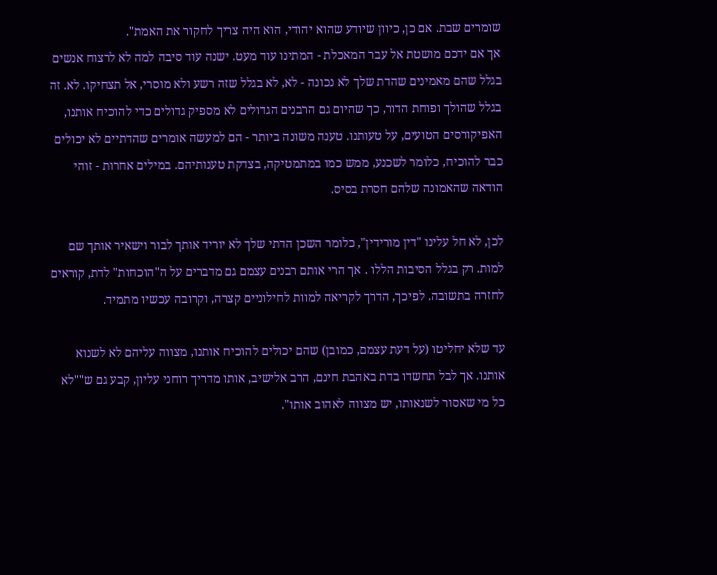שומרים שבת. אם כן, כיוון שיודע שהוא יהודי, הוא היה צריך לחקור את האמת".
אך אם ידכם מושטת אל עבר המאכלת - המתינו עוד מעט. ישנה עוד סיבה למה לא לרצוח אנשים בגלל שהם מאמינים שהדת שלך לא נכונה - לא, לא בגלל שזה רשע ולא מוסרי, אל תצחיקו. לא. זה בגלל שהולך ופוחת הדור, כך שהיום גם הרבנים הגדולים לא מספיק גדולים כדי להוכיח אותנו, האפיקורסים הטועים, על טעותנו. טענה משונה ביותר - הם למעשה אומרים שהדתיים לא יכולים כבר להוכיח, כלומר לשכנע, ממש כמו במתמטיקה, בצדקת טענותיהם. במילים אחרות - זוהי הודאה שהאמונה שלהם חסרת בסיס.

לכן, לא חל עלינו "דין מורידין", כלומר השכן הדתי שלך לא יוריד אותך לבור וישאיר אותך שם למות. רק בגלל הסיבות הללו . אך הרי אותם רבנים עצמם גם מדברים על ה"הוכחות" לדת, קוראים לחזרה בתשובה. לפיכך, הדרך לקריאה למוות לחילוניים קצרה, וקרובה עכשיו מתמיד.

עד שלא יחליטו (על דעת עצמם, כמובן) שהם יכולים להוכיח אותנו, מצווה עליהם לא לשנוא אותנו. אך לבל תחשדו בדת באהבת חינם, הרב אלישיב, אותו מדריך רוחני עליון, קבע גם ש""לא כל מי שאסור לשנאותו, יש מצווה לאהוב אותו".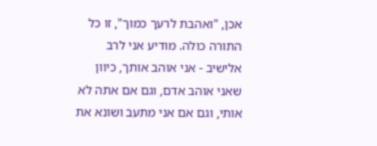אכן, "ואהבת לרעך כמוך", זו כל התורה כולה. מודיע אני לרב אלישיב - אני אוהב אותך, כיוון שאני אוהב אדם, וגם אם אתה לא אותי, וגם אם אני מתעב ושונא את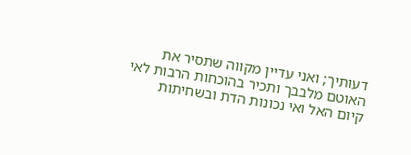דעותיך; ואני עדיין מקווה שתסיר את האוטם מלבבך ותכיר בהוכחות הרבות לאי קיום האל ואי נכונות הדת ובשחיתות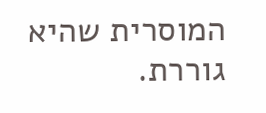המוסרית שהיא גוררת.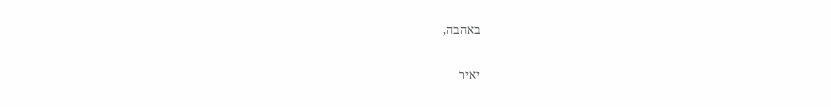באהבה,

יאיר